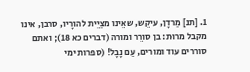1. [תנ] מַרדָן, עיקֵש, שאֵינו מצַיֵית להורָיו, סרבן, אינו מקבל מרוּת: בן סורֵר ומורה (דברים כא 18); ואתם סוררים עוד ומורים, עַם נָבָל! (ספרות ימי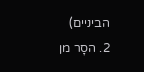הביניים)
2. הסָר מן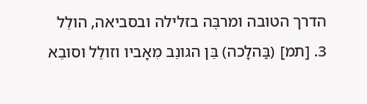הדרך הטובה ומרבֶּה בזלילה ובסביאה, הולֵל
3. [תמ] (בַּהלָכה) בֵּן הגונֵב מִאָביו וזולֵל וסובֵא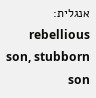אנגלית: rebellious son, stubborn son